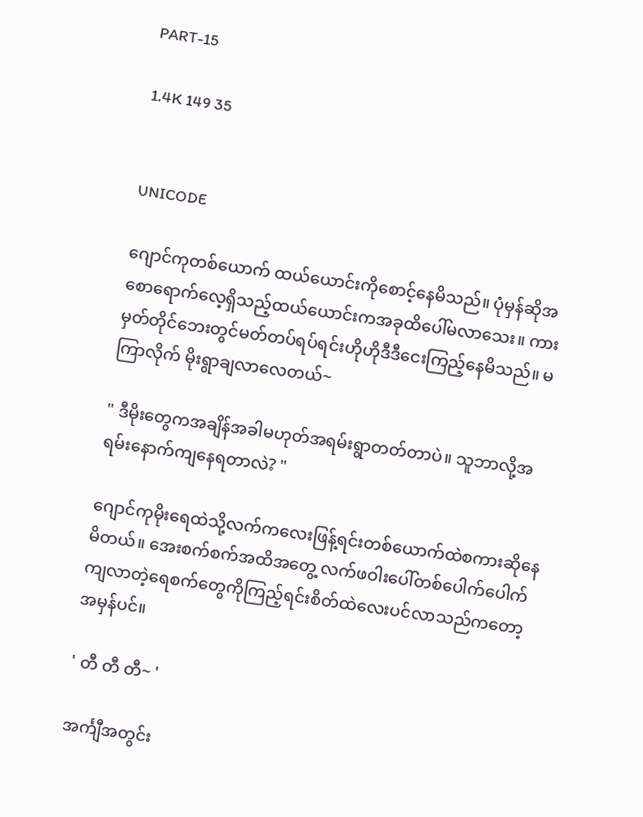PART-15

1.4K 149 35


UNICODE

ဂျောင်ကုတစ်ယောက် ထယ်ယောင်းကိုစောင့်နေမိသည်။ ပုံမှန်ဆိုအစောရောက်လေ့ရှိသည့်ထယ်ယောင်းကအခုထိပေါ်မလာသေး။ ကားမှတ်တိုင်ဘေးတွင်မတ်တပ်ရပ်ရင်းဟိုဟိုဒီဒီငေးကြည့်နေမိသည်။ မကြာလိုက် မိုးရွာချလာလေတယ်~

" ဒီမိုးတွေကအချိန်အခါမဟုတ်အရမ်းရွာတတ်တာပဲ။ သူဘာလို့အရမ်းနောက်ကျနေရတာလဲ? "

ဂျောင်ကုမိုးရေထဲသို့လက်ကလေးဖြန့်ရင်းတစ်ယောက်ထဲစကားဆိုနေမိတယ်။ အေးစက်စက်အထိအတွေ့ လက်ဖဝါးပေါ်တစ်ပေါက်ပေါက်ကျလာတဲ့ရေစက်တွေကိုကြည့်ရင်းစိတ်ထဲလေးပင်လာသည်ကတော့အမှန်ပင်။

' တီ တီ တီ~ '

အင်္ကျီအတွင်း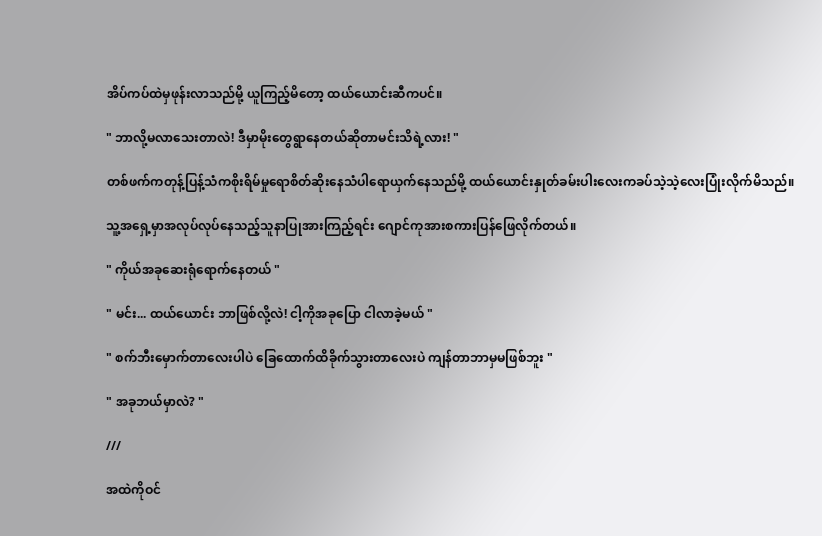အိပ်ကပ်ထဲမှဖုန်းလာသည်မို့ ယူကြည့်မိတော့ ထယ်ယောင်းဆီကပင်။

" ဘာလို့မလာသေးတာလဲ! ဒီမှာမိုးတွေရွာနေတယ်ဆိုတာမင်းသိရဲ့လား! "

တစ်ဖက်ကတုန့်ပြန့်သံကစိုးရိမ်မှုရောစိတ်ဆိုးနေသံပါရောယှက်နေသည်မို့ ထယ်ယောင်းနှုတ်ခမ်းပါးလေးကခပ်သဲ့သဲ့လေးပြုံးလိုက်မိသည်။

သူ့အရှေ့မှာအလုပ်လုပ်နေသည့်သူနာပြုအားကြည့်ရင်း ဂျောင်ကုအားစကားပြန်ဖြေလိုက်တယ်။

" ကိုယ်အခုဆေးရုံရောက်နေတယ် "

" မင်း... ထယ်ယောင်း ဘာဖြစ်လို့လဲ! ငါ့ကိုအခုပြော ငါလာခဲ့မယ် "

" စက်ဘီးမှောက်တာလေးပါပဲ ခြေထောက်ထိခိုက်သွားတာလေးပဲ ကျန်တာဘာမှမဖြစ်ဘူး "

" အခုဘယ်မှာလဲ? "

///

အထဲကိုဝင်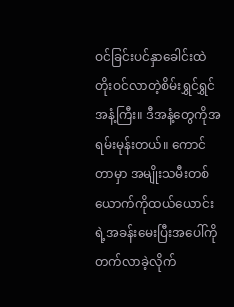ဝင်ခြင်းပင်နှာခေါင်းထဲတိုးဝင်လာတဲ့စိမ်းရွှင်ရွှင်အနံ့ကြီး။ ဒီအနံ့တွေကိုအရမ်းမုန်းတယ်။ ကောင်တာမှာ အမျိုးသမီးတစ်ယောက်ကိုထယ်ယောင်းရဲ့အခန်းမေးပြီးအပေါ်ကိုတက်လာခဲ့လိုက်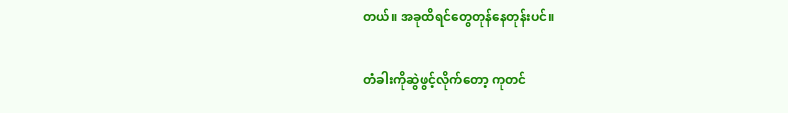တယ်။ အခုထိရင်တွေတုန်နေတုန်းပင်။

တံခါးကိုဆွဲဖွင့်လိုက်တော့ ကုတင်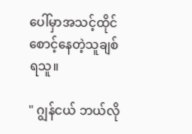ပေါ်မှာအသင့်ထိုင်စောင့်နေတဲ့သူချစ်ရသူ။

" ဂျွန်ငယ် ဘယ်လို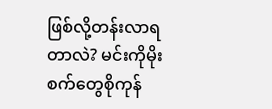ဖြစ်လို့တန်းလာရတာလဲ? မင်းကိုမိုးစက်တွေစိုကုန်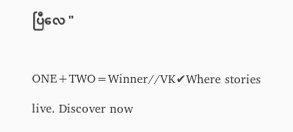ပြီလေ "

ONE+TWO=Winner//VK✔Where stories live. Discover now